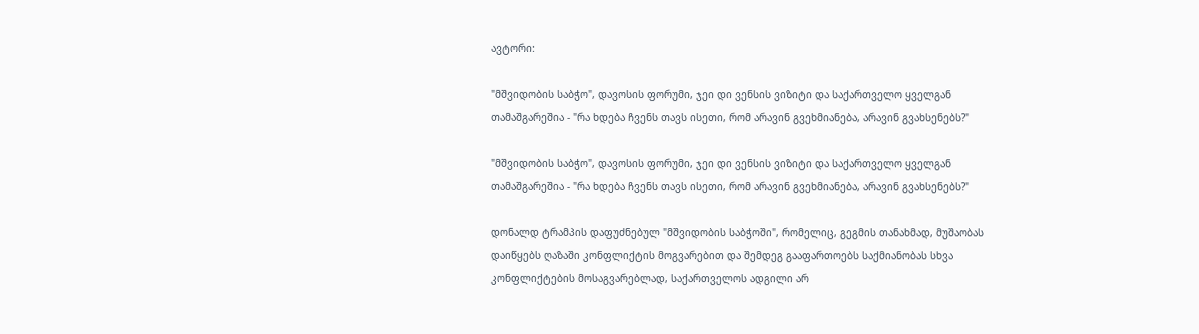ავტორი:

"მშვიდობის საბჭო", დავოსის ფორუმი, ჯეი დი ვენსის ვიზიტი და საქართველო ყველგან თამაშგარეშია - "რა ხდება ჩვენს თავს ისეთი, რომ არავინ გვეხმიანება, არავინ გვახსენებს?"

"მშვიდობის საბჭო", დავოსის ფორუმი, ჯეი დი ვენსის ვიზიტი და საქართველო ყველგან თამაშგარეშია - "რა ხდება ჩვენს თავს ისეთი, რომ არავინ გვეხმიანება, არავინ გვახსენებს?"

დონალდ ტრამპის დაფუძნებულ "მშვიდობის საბჭოში", რომელიც, გეგმის თანახმად, მუშაობას დაიწყებს ღაზაში კონფლიქტის მოგვარებით და შემდეგ გააფართოებს საქმიანობას სხვა კონფლიქტების მოსაგვარებლად, საქართველოს ადგილი არ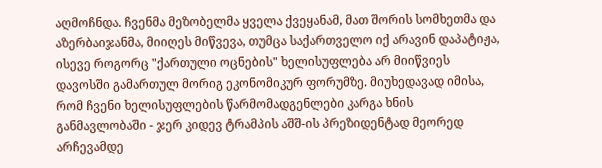აღმოჩნდა. ჩვენმა მეზობელმა ყველა ქვეყანამ, მათ შორის სომხეთმა და აზერბაიჯანმა, მიიღეს მიწვევა, თუმცა საქართველო იქ არავინ დაპატიჟა, ისევე როგორც "ქართული ოცნების" ხელისუფლება არ მიიწვიეს დავოსში გამართულ მორიგ ეკონომიკურ ფორუმზე. მიუხედავად იმისა, რომ ჩვენი ხელისუფლების წარმომადგენლები კარგა ხნის განმავლობაში - ჯერ კიდევ ტრამპის აშშ-ის პრეზიდენტად მეორედ არჩევამდე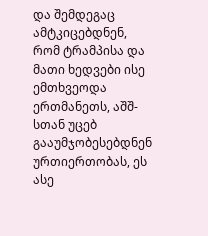და შემდეგაც ამტკიცებდნენ, რომ ტრამპისა და მათი ხედვები ისე ემთხვეოდა ერთმანეთს, აშშ-სთან უცებ გააუმჯობესებდნენ ურთიერთობას, ეს ასე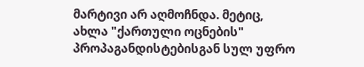მარტივი არ აღმოჩნდა. მეტიც, ახლა "ქართული ოცნების" პროპაგანდისტებისგან სულ უფრო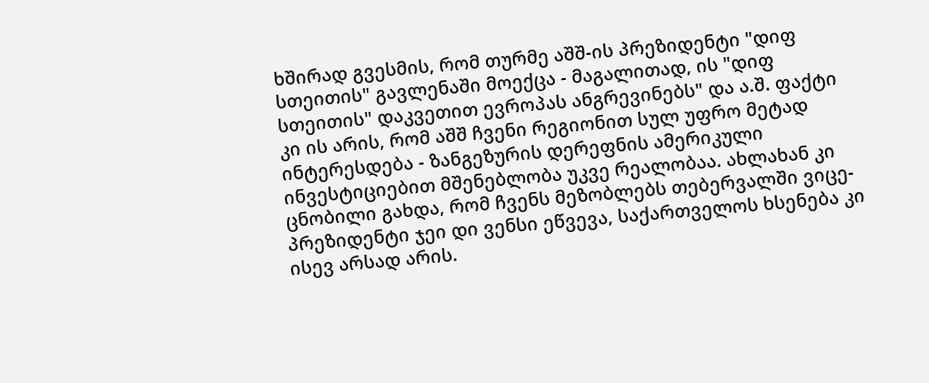ხშირად გვესმის, რომ თურმე აშშ-ის პრეზიდენტი "დიფ სთეითის" გავლენაში მოექცა - მაგალითად, ის "დიფ სთეითის" დაკვეთით ევროპას ანგრევინებს" და ა.შ. ფაქტი კი ის არის, რომ აშშ ჩვენი რეგიონით სულ უფრო მეტად ინტერესდება - ზანგეზურის დერეფნის ამერიკული ინვესტიციებით მშენებლობა უკვე რეალობაა. ახლახან კი ცნობილი გახდა, რომ ჩვენს მეზობლებს თებერვალში ვიცე-პრეზიდენტი ჯეი დი ვენსი ეწვევა, საქართველოს ხსენება კი ისევ არსად არის.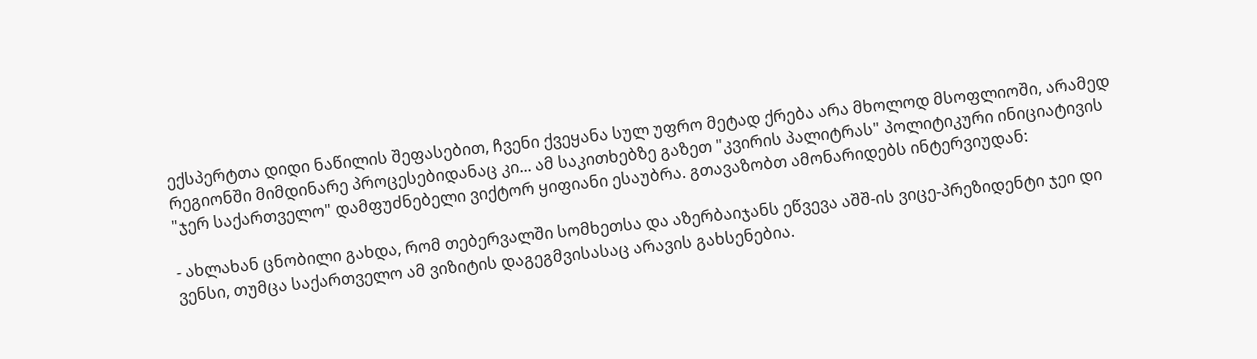ექსპერტთა დიდი ნაწილის შეფასებით, ჩვენი ქვეყანა სულ უფრო მეტად ქრება არა მხოლოდ მსოფლიოში, არამედ რეგიონში მიმდინარე პროცესებიდანაც კი... ამ საკითხებზე გაზეთ "კვირის პალიტრას" პოლიტიკური ინიციატივის "ჯერ საქართველო" დამფუძნებელი ვიქტორ ყიფიანი ესაუბრა. გთავაზობთ ამონარიდებს ინტერვიუდან:

- ახლახან ცნობილი გახდა, რომ თებერვალში სომხეთსა და აზერბაიჯანს ეწვევა აშშ-ის ვიცე-პრეზიდენტი ჯეი დი ვენსი, თუმცა საქართველო ამ ვიზიტის დაგეგმვისასაც არავის გახსენებია.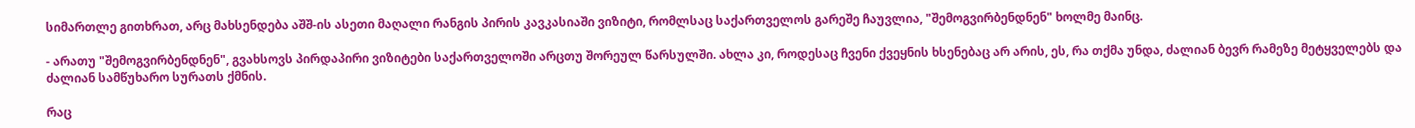სიმართლე გითხრათ, არც მახსენდება აშშ-ის ასეთი მაღალი რანგის პირის კავკასიაში ვიზიტი, რომლსაც საქართველოს გარეშე ჩაუვლია, "შემოგვირბენდნენ" ხოლმე მაინც.

- არათუ "შემოგვირბენდნენ", გვახსოვს პირდაპირი ვიზიტები საქართველოში არცთუ შორეულ წარსულში. ახლა კი, როდესაც ჩვენი ქვეყნის ხსენებაც არ არის, ეს, რა თქმა უნდა, ძალიან ბევრ რამეზე მეტყველებს და ძალიან სამწუხარო სურათს ქმნის.

რაც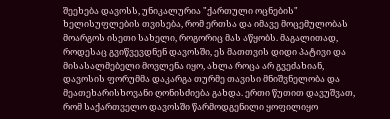შეეხება დავოსს, უნიკალურია "ქართული ოცნების" ხელისუფლების თვისება, რომ ერთსა და იმავე მოცემულობას მოარგოს ისეთი სახელი, როგორიც მას აწყობს. მაგალითად, როდესაც გვიწვევდნენ დავოსში, ეს მათთვის დიდი პატივი და მისასალმებელი მოვლენა იყო, ახლა როცა არ გვეძახიან, დავოსის ფორუმმა დაკარგა თურმე თავისი მნიშვნელობა და მეათეხარისხოვანი ღონისძიება გახდა. ერთი წუთით დავუშვათ, რომ საქართველო დავოსში წარმოდგენილი ყოფილიყო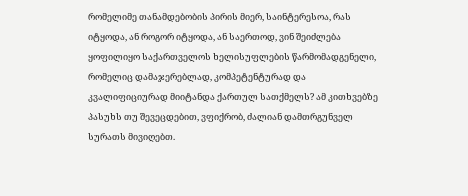რომელიმე თანამდებობის პირის მიერ, საინტერესოა, რას იტყოდა, ან როგორ იტყოდა, ან საერთოდ, ვინ შეიძლება ყოფილიყო საქართველოს ხელისუფლების წარმომადგენელი, რომელიც დამაჯერებლად, კომპეტენტურად და კვალიფიციურად მიიტანდა ქართულ სათქმელს? ამ კითხვებზე პასუხს თუ შევეცდებით, ვფიქრობ, ძალიან დამთრგუნველ სურათს მივიღებთ.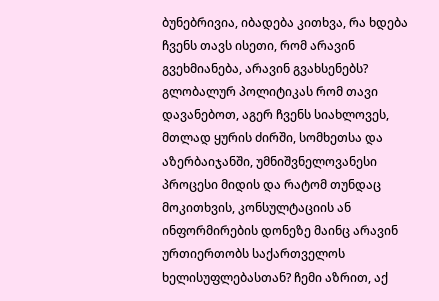ბუნებრივია, იბადება კითხვა, რა ხდება ჩვენს თავს ისეთი, რომ არავინ გვეხმიანება, არავინ გვახსენებს? გლობალურ პოლიტიკას რომ თავი დავანებოთ, აგერ ჩვენს სიახლოვეს, მთლად ყურის ძირში, სომხეთსა და აზერბაიჯანში, უმნიშვნელოვანესი პროცესი მიდის და რატომ თუნდაც მოკითხვის, კონსულტაციის ან ინფორმირების დონეზე მაინც არავინ ურთიერთობს საქართველოს ხელისუფლებასთან? ჩემი აზრით, აქ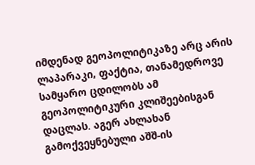იმდენად გეოპოლიტიკაზე არც არის ლაპარაკი, ფაქტია, თანამედროვე სამყარო ცდილობს ამ გეოპოლიტიკური კლიშეებისგან დაცლას. აგერ ახლახან გამოქვეყნებული აშშ-ის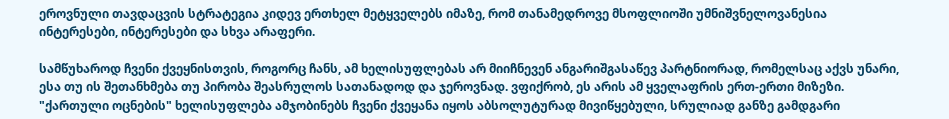ეროვნული თავდაცვის სტრატეგია კიდევ ერთხელ მეტყველებს იმაზე, რომ თანამედროვე მსოფლიოში უმნიშვნელოვანესია ინტერესები, ინტერესები და სხვა არაფერი.

სამწუხაროდ ჩვენი ქვეყნისთვის, როგორც ჩანს, ამ ხელისუფლებას არ მიიჩნევენ ანგარიშგასაწევ პარტნიორად, რომელსაც აქვს უნარი, ესა თუ ის შეთანხმება თუ პირობა შეასრულოს სათანადოდ და ჯეროვნად. ვფიქრობ, ეს არის ამ ყველაფრის ერთ-ერთი მიზეზი. "ქართული ოცნების" ხელისუფლება ამჯობინებს ჩვენი ქვეყანა იყოს აბსოლუტურად მივიწყებული, სრულიად განზე გამდგარი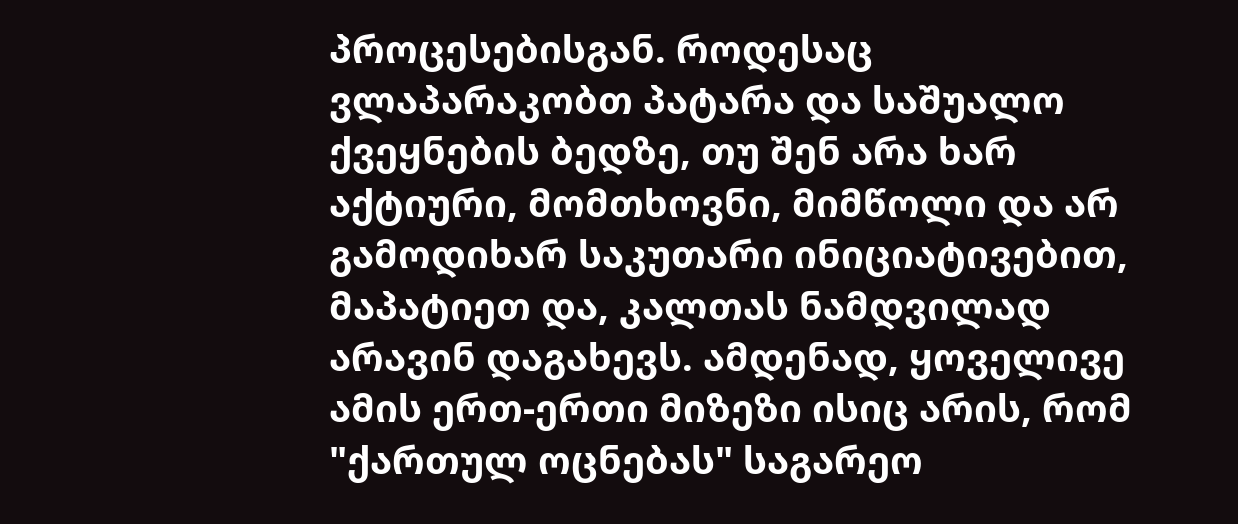პროცესებისგან. როდესაც ვლაპარაკობთ პატარა და საშუალო ქვეყნების ბედზე, თუ შენ არა ხარ აქტიური, მომთხოვნი, მიმწოლი და არ გამოდიხარ საკუთარი ინიციატივებით, მაპატიეთ და, კალთას ნამდვილად არავინ დაგახევს. ამდენად, ყოველივე ამის ერთ-ერთი მიზეზი ისიც არის, რომ "ქართულ ოცნებას" საგარეო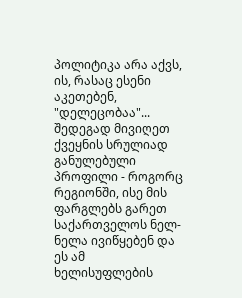პოლიტიკა არა აქვს, ის, რასაც ესენი აკეთებენ, "დელეცობაა"... შედეგად მივიღეთ ქვეყნის სრულიად განულებული პროფილი - როგორც რეგიონში, ისე მის ფარგლებს გარეთ საქართველოს ნელ-ნელა ივიწყებენ და ეს ამ ხელისუფლების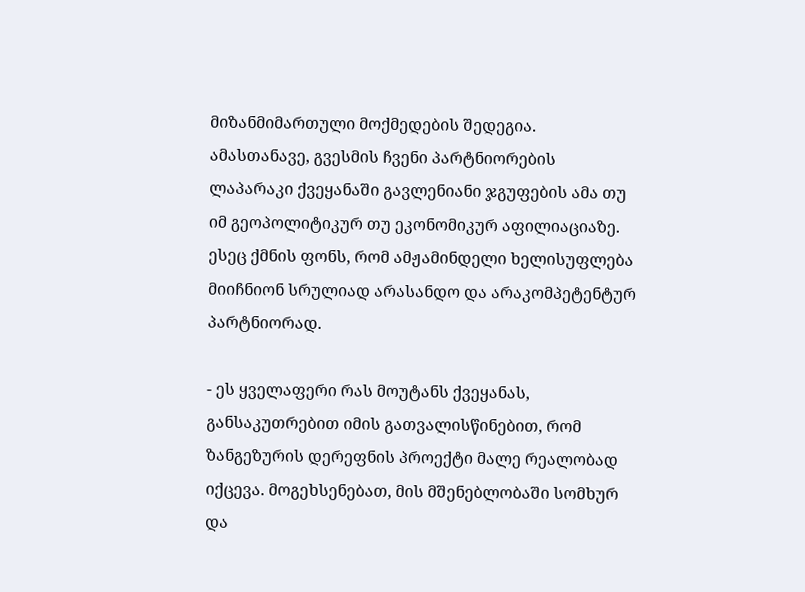მიზანმიმართული მოქმედების შედეგია. ამასთანავე, გვესმის ჩვენი პარტნიორების ლაპარაკი ქვეყანაში გავლენიანი ჯგუფების ამა თუ იმ გეოპოლიტიკურ თუ ეკონომიკურ აფილიაციაზე. ესეც ქმნის ფონს, რომ ამჟამინდელი ხელისუფლება მიიჩნიონ სრულიად არასანდო და არაკომპეტენტურ პარტნიორად.

- ეს ყველაფერი რას მოუტანს ქვეყანას, განსაკუთრებით იმის გათვალისწინებით, რომ ზანგეზურის დერეფნის პროექტი მალე რეალობად იქცევა. მოგეხსენებათ, მის მშენებლობაში სომხურ და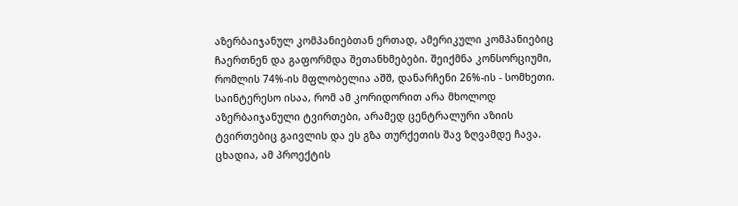აზერბაიჯანულ კომპანიებთან ერთად, ამერიკული კომპანიებიც ჩაერთნენ და გაფორმდა შეთანხმებები. შეიქმნა კონსორციუმი, რომლის 74%-ის მფლობელია აშშ, დანარჩენი 26%-ის - სომხეთი. საინტერესო ისაა, რომ ამ კორიდორით არა მხოლოდ აზერბაიჯანული ტვირთები, არამედ ცენტრალური აზიის ტვირთებიც გაივლის და ეს გზა თურქეთის შავ ზღვამდე ჩავა. ცხადია, ამ პროექტის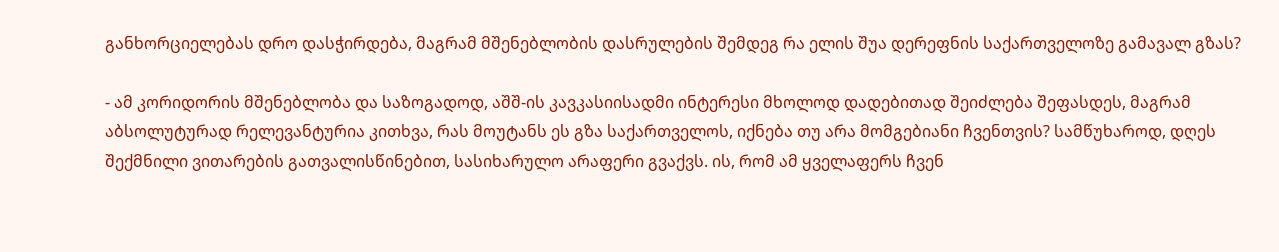განხორციელებას დრო დასჭირდება, მაგრამ მშენებლობის დასრულების შემდეგ რა ელის შუა დერეფნის საქართველოზე გამავალ გზას?

- ამ კორიდორის მშენებლობა და საზოგადოდ, აშშ-ის კავკასიისადმი ინტერესი მხოლოდ დადებითად შეიძლება შეფასდეს, მაგრამ აბსოლუტურად რელევანტურია კითხვა, რას მოუტანს ეს გზა საქართველოს, იქნება თუ არა მომგებიანი ჩვენთვის? სამწუხაროდ, დღეს შექმნილი ვითარების გათვალისწინებით, სასიხარულო არაფერი გვაქვს. ის, რომ ამ ყველაფერს ჩვენ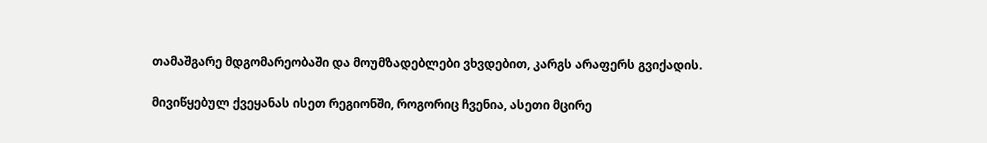თამაშგარე მდგომარეობაში და მოუმზადებლები ვხვდებით, კარგს არაფერს გვიქადის.

მივიწყებულ ქვეყანას ისეთ რეგიონში, როგორიც ჩვენია, ასეთი მცირე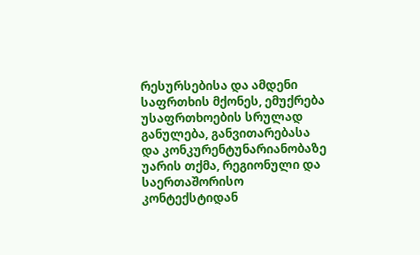რესურსებისა და ამდენი საფრთხის მქონეს, ემუქრება უსაფრთხოების სრულად განულება, განვითარებასა და კონკურენტუნარიანობაზე უარის თქმა, რეგიონული და საერთაშორისო კონტექსტიდან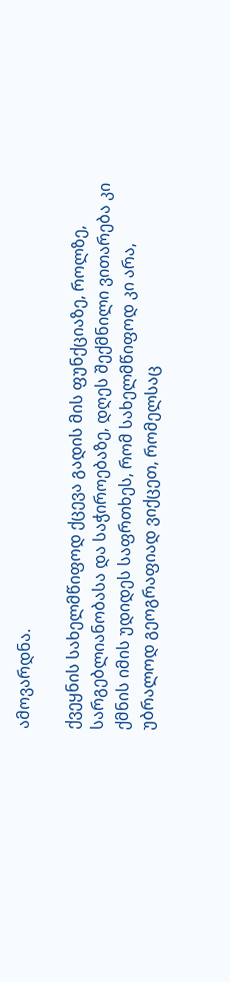ამოვარდნა.

ქვეყნის სახელმწიფოდ ქცევა გადის მის ფუნქციაზე, როლზე, სარგებლიანობასა და საჭიროებაზე, დღეს შექმნილი ვითარება კი ქმნის იმის უდიდეს საფრთხეს, რომ სახელმწიფოდ კი არა, უბრალოდ გეოგრაფიად ვიქცეთ, რომელსაც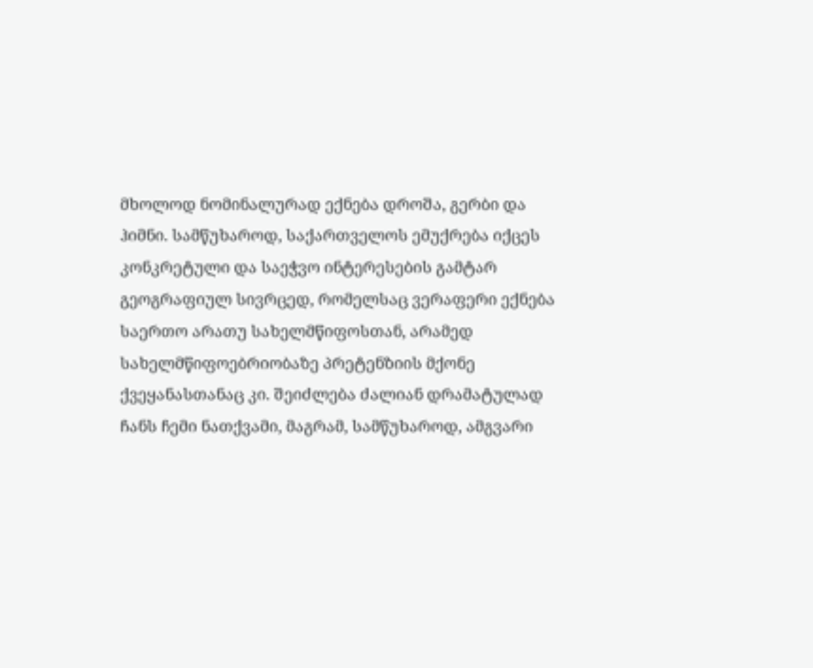მხოლოდ ნომინალურად ექნება დროშა, გერბი და ჰიმნი. სამწუხაროდ, საქართველოს ემუქრება იქცეს კონკრეტული და საეჭვო ინტერესების გამტარ გეოგრაფიულ სივრცედ, რომელსაც ვერაფერი ექნება საერთო არათუ სახელმწიფოსთან, არამედ სახელმწიფოებრიობაზე პრეტენზიის მქონე ქვეყანასთანაც კი. შეიძლება ძალიან დრამატულად ჩანს ჩემი ნათქვამი, მაგრამ, სამწუხაროდ, ამგვარი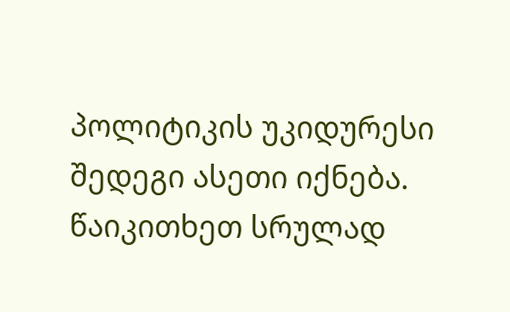პოლიტიკის უკიდურესი შედეგი ასეთი იქნება. წაიკითხეთ სრულად